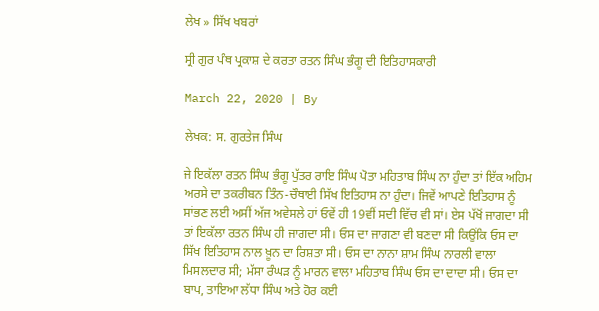ਲੇਖ » ਸਿੱਖ ਖਬਰਾਂ

ਸ੍ਰੀ ਗੁਰ ਪੰਥ ਪ੍ਰਕਾਸ਼ ਦੇ ਕਰਤਾ ਰਤਨ ਸਿੰਘ ਭੰਗੂ ਦੀ ਇਤਿਹਾਸਕਾਰੀ

March 22, 2020 | By

ਲੇਖਕ: ਸ. ਗੁਰਤੇਜ ਸਿੰਘ

ਜੇ ਇਕੱਲਾ ਰਤਨ ਸਿੰਘ ਭੰਗੂ ਪੁੱਤਰ ਰਾਇ ਸਿੰਘ ਪੋਤਾ ਮਹਿਤਾਬ ਸਿੰਘ ਨਾ ਹੁੰਦਾ ਤਾਂ ਇੱਕ ਅਹਿਮ ਅਰਸੇ ਦਾ ਤਕਰੀਬਨ ਤਿੰਨ-ਚੌਥਾਈ ਸਿੱਖ ਇਤਿਹਾਸ ਨਾ ਹੁੰਦਾ। ਜਿਵੇਂ ਆਪਣੇ ਇਤਿਹਾਸ ਨੂੰ ਸਾਂਭਣ ਲਈ ਅਸੀਂ ਅੱਜ ਅਵੇਸਲੇ ਹਾਂ ਓਵੇਂ ਹੀ 19ਵੀਂ ਸਦੀ ਵਿੱਚ ਵੀ ਸਾਂ। ਏਸ ਪੱਖੋਂ ਜਾਗਦਾ ਸੀ ਤਾਂ ਇਕੱਲਾ ਰਤਨ ਸਿੰਘ ਹੀ ਜਾਗਦਾ ਸੀ। ਓਸ ਦਾ ਜਾਗਣਾ ਵੀ ਬਣਦਾ ਸੀ ਕਿਉਂਕਿ ਓਸ ਦਾ ਸਿੱਖ ਇਤਿਹਾਸ ਨਾਲ ਖ਼ੂਨ ਦਾ ਰਿਸ਼ਤਾ ਸੀ। ਓਸ ਦਾ ਨਾਨਾ ਸ਼ਾਮ ਸਿੰਘ ਨਾਰਲੀ ਵਾਲਾ ਮਿਸਲਦਾਰ ਸੀ; ਮੱਸਾ ਰੰਘੜ ਨੂੰ ਮਾਰਨ ਵਾਲਾ ਮਹਿਤਾਬ ਸਿੰਘ ਓਸ ਦਾ ਦਾਦਾ ਸੀ। ਓਸ ਦਾ ਬਾਪ, ਤਾਇਆ ਲੱਧਾ ਸਿੰਘ ਅਤੇ ਹੋਰ ਕਈ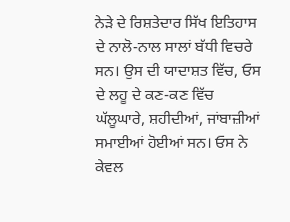ਨੇੜੇ ਦੇ ਰਿਸ਼ਤੇਦਾਰ ਸਿੱਖ ਇਤਿਹਾਸ ਦੇ ਨਾਲੋ-ਨਾਲ ਸਾਲਾਂ ਬੱਧੀ ਵਿਚਰੇ ਸਨ। ਉਸ ਦੀ ਯਾਦਾਸ਼ਤ ਵਿੱਚ, ਓਸ ਦੇ ਲਹੂ ਦੇ ਕਣ-ਕਣ ਵਿੱਚ ਘੱਲੂਘਾਰੇ, ਸ਼ਹੀਦੀਆਂ, ਜਾਂਬਾਜ਼ੀਆਂ ਸਮਾਈਆਂ ਹੋਈਆਂ ਸਨ। ਓਸ ਨੇ ਕੇਵਲ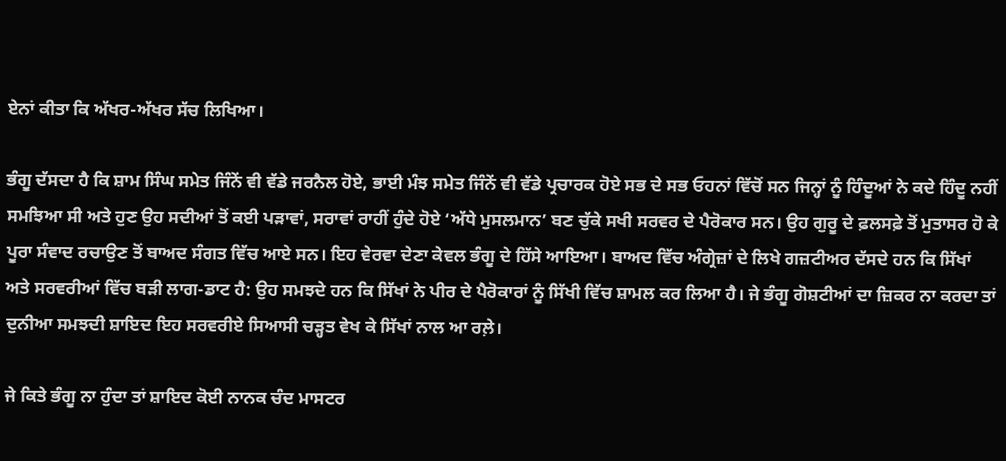ਏਨਾਂ ਕੀਤਾ ਕਿ ਅੱਖਰ-ਅੱਖਰ ਸੱਚ ਲਿਖਿਆ।

ਭੰਗੂ ਦੱਸਦਾ ਹੈ ਕਿ ਸ਼ਾਮ ਸਿੰਘ ਸਮੇਤ ਜਿੰਨੇਂ ਵੀ ਵੱਡੇ ਜਰਨੈਲ ਹੋਏ, ਭਾਈ ਮੰਝ ਸਮੇਤ ਜਿੰਨੇਂ ਵੀ ਵੱਡੇ ਪ੍ਰਚਾਰਕ ਹੋਏ ਸਭ ਦੇ ਸਭ ਓਹਨਾਂ ਵਿੱਚੋਂ ਸਨ ਜਿਨ੍ਹਾਂ ਨੂੰ ਹਿੰਦੂਆਂ ਨੇ ਕਦੇ ਹਿੰਦੂ ਨਹੀਂ ਸਮਝਿਆ ਸੀ ਅਤੇ ਹੁਣ ਉਹ ਸਦੀਆਂ ਤੋਂ ਕਈ ਪੜਾਵਾਂ, ਸਰਾਵਾਂ ਰਾਹੀਂ ਹੁੰਦੇ ਹੋਏ ‘ਅੱਧੇ ਮੁਸਲਮਾਨ’ ਬਣ ਚੁੱਕੇ ਸਖੀ ਸਰਵਰ ਦੇ ਪੈਰੋਕਾਰ ਸਨ। ਉਹ ਗੁਰੂ ਦੇ ਫ਼ਲਸਫ਼ੇ ਤੋਂ ਮੁਤਾਸਰ ਹੋ ਕੇ ਪੂਰਾ ਸੰਵਾਦ ਰਚਾਉਣ ਤੋਂ ਬਾਅਦ ਸੰਗਤ ਵਿੱਚ ਆਏ ਸਨ। ਇਹ ਵੇਰਵਾ ਦੇਣਾ ਕੇਵਲ ਭੰਗੂ ਦੇ ਹਿੱਸੇ ਆਇਆ। ਬਾਅਦ ਵਿੱਚ ਅੰਗ੍ਰੇਜ਼ਾਂ ਦੇ ਲਿਖੇ ਗਜ਼ਟੀਅਰ ਦੱਸਦੇ ਹਨ ਕਿ ਸਿੱਖਾਂ ਅਤੇ ਸਰਵਰੀਆਂ ਵਿੱਚ ਬੜੀ ਲਾਗ-ਡਾਟ ਹੈ: ਉਹ ਸਮਝਦੇ ਹਨ ਕਿ ਸਿੱਖਾਂ ਨੇ ਪੀਰ ਦੇ ਪੈਰੋਕਾਰਾਂ ਨੂੰ ਸਿੱਖੀ ਵਿੱਚ ਸ਼ਾਮਲ ਕਰ ਲਿਆ ਹੈ। ਜੇ ਭੰਗੂ ਗੋਸ਼ਟੀਆਂ ਦਾ ਜ਼ਿਕਰ ਨਾ ਕਰਦਾ ਤਾਂ ਦੁਨੀਆ ਸਮਝਦੀ ਸ਼ਾਇਦ ਇਹ ਸਰਵਰੀਏ ਸਿਆਸੀ ਚੜ੍ਹਤ ਵੇਖ ਕੇ ਸਿੱਖਾਂ ਨਾਲ ਆ ਰਲ਼ੇ।

ਜੇ ਕਿਤੇ ਭੰਗੂ ਨਾ ਹੁੰਦਾ ਤਾਂ ਸ਼ਾਇਦ ਕੋਈ ਨਾਨਕ ਚੰਦ ਮਾਸਟਰ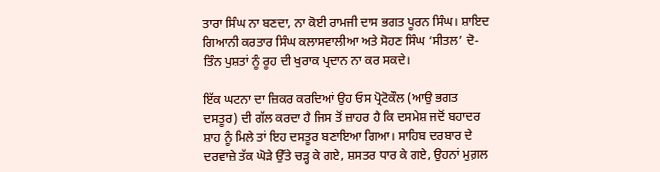ਤਾਰਾ ਸਿੰਘ ਨਾ ਬਣਦਾ, ਨਾ ਕੋਈ ਰਾਮਜੀ ਦਾਸ ਭਗਤ ਪੂਰਨ ਸਿੰਘ। ਸ਼ਾਇਦ ਗਿਆਨੀ ਕਰਤਾਰ ਸਿੰਘ ਕਲਾਸਵਾਲੀਆ ਅਤੇ ਸੋਹਣ ਸਿੰਘ ‘ਸੀਤਲ’ ਦੋ-ਤਿੰਨ ਪੁਸ਼ਤਾਂ ਨੂੰ ਰੂਹ ਦੀ ਖੁਰਾਕ ਪ੍ਰਦਾਨ ਨਾ ਕਰ ਸਕਦੇ।

ਇੱਕ ਘਟਨਾ ਦਾ ਜ਼ਿਕਰ ਕਰਦਿਆਂ ਉਹ ਓਸ ਪ੍ਰੋਟੋਕੌਲ (ਆਉ ਭਗਤ ਦਸਤੂਰ) ਦੀ ਗੱਲ ਕਰਦਾ ਹੈ ਜਿਸ ਤੋਂ ਜ਼ਾਹਰ ਹੈ ਕਿ ਦਸਮੇਸ਼ ਜਦੋਂ ਬਹਾਦਰ ਸ਼ਾਹ ਨੂੰ ਮਿਲੇ ਤਾਂ ਇਹ ਦਸਤੂਰ ਬਣਾਇਆ ਗਿਆ। ਸਾਹਿਬ ਦਰਬਾਰ ਦੇ ਦਰਵਾਜ਼ੇ ਤੱਕ ਘੋੜੇ ਉੱਤੇ ਚੜ੍ਹ ਕੇ ਗਏ, ਸ਼ਸਤਰ ਧਾਰ ਕੇ ਗਏ, ਉਹਨਾਂ ਮੁਗ਼ਲ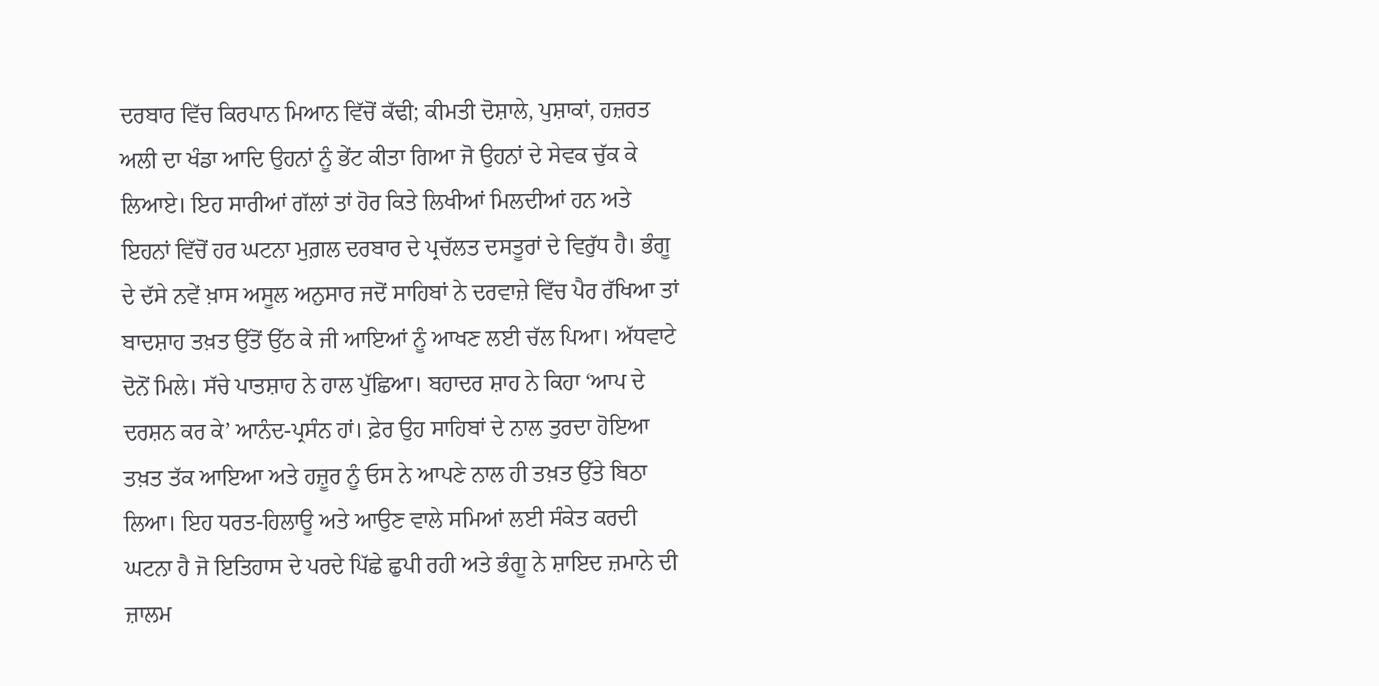ਦਰਬਾਰ ਵਿੱਚ ਕਿਰਪਾਨ ਮਿਆਨ ਵਿੱਚੋਂ ਕੱਢੀ; ਕੀਮਤੀ ਦੋਸ਼ਾਲੇ, ਪੁਸ਼ਾਕਾਂ, ਹਜ਼ਰਤ ਅਲੀ ਦਾ ਖੰਡਾ ਆਦਿ ਉਹਨਾਂ ਨੂੰ ਭੇਂਟ ਕੀਤਾ ਗਿਆ ਜੋ ਉਹਨਾਂ ਦੇ ਸੇਵਕ ਚੁੱਕ ਕੇ ਲਿਆਏ। ਇਹ ਸਾਰੀਆਂ ਗੱਲਾਂ ਤਾਂ ਹੋਰ ਕਿਤੇ ਲਿਖੀਆਂ ਮਿਲਦੀਆਂ ਹਨ ਅਤੇ ਇਹਨਾਂ ਵਿੱਚੋਂ ਹਰ ਘਟਨਾ ਮੁਗ਼ਲ ਦਰਬਾਰ ਦੇ ਪ੍ਰਚੱਲਤ ਦਸਤੂਰਾਂ ਦੇ ਵਿਰੁੱਧ ਹੈ। ਭੰਗੂ ਦੇ ਦੱਸੇ ਨਵੇਂ ਖ਼ਾਸ ਅਸੂਲ ਅਨੁਸਾਰ ਜਦੋਂ ਸਾਹਿਬਾਂ ਨੇ ਦਰਵਾਜ਼ੇ ਵਿੱਚ ਪੈਰ ਰੱਖਿਆ ਤਾਂ ਬਾਦਸ਼ਾਹ ਤਖ਼ਤ ਉੱਤੋਂ ਉੱਠ ਕੇ ਜੀ ਆਇਆਂ ਨੂੰ ਆਖਣ ਲਈ ਚੱਲ ਪਿਆ। ਅੱਧਵਾਟੇ ਦੋਨੋਂ ਮਿਲੇ। ਸੱਚੇ ਪਾਤਸ਼ਾਹ ਨੇ ਹਾਲ ਪੁੱਛਿਆ। ਬਹਾਦਰ ਸ਼ਾਹ ਨੇ ਕਿਹਾ ‘ਆਪ ਦੇ ਦਰਸ਼ਨ ਕਰ ਕੇ’ ਆਨੰਦ-ਪ੍ਰਸੰਨ ਹਾਂ। ਫ਼ੇਰ ਉਹ ਸਾਹਿਬਾਂ ਦੇ ਨਾਲ ਤੁਰਦਾ ਹੋਇਆ ਤਖ਼ਤ ਤੱਕ ਆਇਆ ਅਤੇ ਹਜ਼ੂਰ ਨੂੰ ਓਸ ਨੇ ਆਪਣੇ ਨਾਲ ਹੀ ਤਖ਼ਤ ਉੱਤੇ ਬਿਠਾ ਲਿਆ। ਇਹ ਧਰਤ-ਹਿਲਾਊ ਅਤੇ ਆਉਣ ਵਾਲੇ ਸਮਿਆਂ ਲਈ ਸੰਕੇਤ ਕਰਦੀ ਘਟਨਾ ਹੈ ਜੋ ਇਤਿਹਾਸ ਦੇ ਪਰਦੇ ਪਿੱਛੇ ਛੁਪੀ ਰਹੀ ਅਤੇ ਭੰਗੂ ਨੇ ਸ਼ਾਇਦ ਜ਼ਮਾਨੇ ਦੀ ਜ਼ਾਲਮ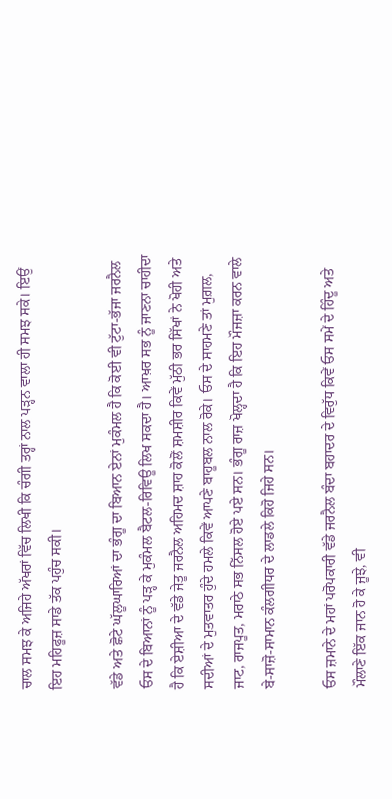ਚਾਲ ਸਮਝ ਕੇ ਅਜਿਹੇ ਅੱਖਰਾਂ ਵਿੱਚ ਲਿਖੀ ਕਿ ਚੰਗੀ ਤਰ੍ਹਾਂ ਨਾਲ ਪੜ੍ਹਨ ਵਾਲਾ ਹੀ ਸਮਝ ਸਕੇ। ਇਉਂ ਇਹ ਮਹਿਫੂਜ਼ ਸਾਡੇ ਤੱਕ ਪਹੁੰਚ ਸਕੀ।

ਵੱਡੇ ਅਤੇ ਛੋਟੇ ਘੱਲੂਘਾਰਿਆਂ ਦਾ ਭੰਗੂ ਦਾ ਬਿਆਨ ਏਨਾਂ ਮੁਕੰਮਲ ਹੈ ਕਿ ਕੋਈ ਵੀ ਟੁੱਟਾ-ਭੱਜਾ ਜਰਨੈਲ ਓਸ ਦੇ ਬਿਆਨਾਂ ਨੂੰ ਪੜ੍ਹ ਕੇ ਮੁਕੰਮਲ ਬੈਟਲ-ਰਿਵਿਊ ਲਿਖ ਸਕਦਾ ਹੈ। ਆਖ਼ਰ ਸਭ ਨੂੰ ਜਾਣਨਾ ਚਾਹੀਦਾ ਹੈ ਕਿ ਏਸ਼ੀਆ ਦੇ ਵੱਡੇ ਜੇਤੂ ਜਰਨੈਲ ਅਹਿਮਦ ਸ਼ਾਹ ਕੋਲੋਂ ਸ਼ਮਸ਼ੀਰ ਕਿਵੇਂ ਮੁੱਠੀ ਭਰ ਸਿੱਖਾਂ ਨੇ ਖੋਹੀ ਅਤੇ ਸਦੀਆਂ ਦੇ ਮੁਤਵਾਤਰ ਹੁੰਦੇ ਹਮਲੇ ਕਿਵੇਂ ਆਪਣੇ ਬਾਹੂਬਲ ਨਾਲ ਰੋਕੇ। ਓਸ ਦੇ ਸਾਹਮਣੇ ਤਾਂ ਮੁਗ਼ਲ, ਜਾਟ, ਰਾਜਪੂਤ, ਮਰਾਠੇ ਸਭ ਨਿੱਸਲ ਹੋਏ ਪਏ ਸਨ। ਭੰਗੂ ਰਾਜ਼ ਖੋਲ੍ਹਦਾ ਹੈ ਕਿ ਇਹ ਮੌਜਜ਼ਾ ਕਰਨ ਵਾਲੇ ਬੇ-ਸਾਜ਼ੋ-ਸਾਮਾਨ ਕੰਲਗੀਧਰ ਦੇ ਲਾਡਲੇ ਕਿਹੋ ਜਿਹੇ ਸਨ।

ਓਸ ਜ਼ਮਾਨੇ ਦੇ ਮਹਾਂ ਪਰੋਪਕਾਰੀ ਵੱਡੇ ਜਰਨੈਲ ਬੰਦਾ ਬਹਾਦਰ ਦੇ ਵਿਰੁੱਧ ਕਿਵੇਂ ਓਸ ਸਮੇਂ ਦੇ ਹਿੰਦੂ ਅਤੇ ਮੌਲਾਣੇ ਇੱਕ ਜਾਨ ਹੋ ਕੇ ਜੂਝੇ, ਵੀ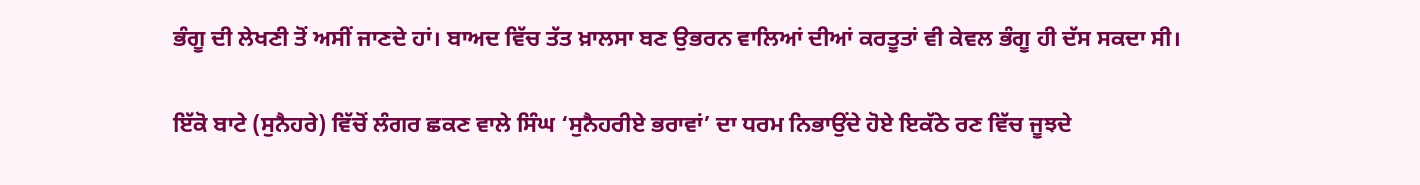ਭੰਗੂ ਦੀ ਲੇਖਣੀ ਤੋਂ ਅਸੀਂ ਜਾਣਦੇ ਹਾਂ। ਬਾਅਦ ਵਿੱਚ ਤੱਤ ਖ਼ਾਲਸਾ ਬਣ ਉਭਰਨ ਵਾਲਿਆਂ ਦੀਆਂ ਕਰਤੂਤਾਂ ਵੀ ਕੇਵਲ ਭੰਗੂ ਹੀ ਦੱਸ ਸਕਦਾ ਸੀ।

ਇੱਕੋ ਬਾਟੇ (ਸੁਨੈਹਰੇ) ਵਿੱਚੋਂ ਲੰਗਰ ਛਕਣ ਵਾਲੇ ਸਿੰਘ ‘ਸੁਨੈਹਰੀਏ ਭਰਾਵਾਂ’ ਦਾ ਧਰਮ ਨਿਭਾਉਂਦੇ ਹੋਏ ਇਕੱਠੇ ਰਣ ਵਿੱਚ ਜੂਝਦੇ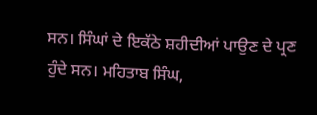ਸਨ। ਸਿੰਘਾਂ ਦੇ ਇਕੱਠੇ ਸ਼ਹੀਦੀਆਂ ਪਾਉਣ ਦੇ ਪ੍ਰਣ ਹੁੰਦੇ ਸਨ। ਮਹਿਤਾਬ ਸਿੰਘ,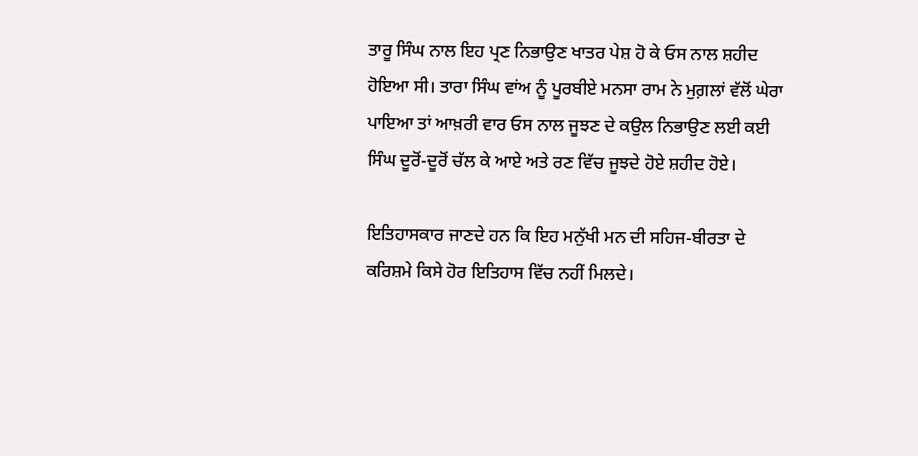ਤਾਰੂ ਸਿੰਘ ਨਾਲ ਇਹ ਪ੍ਰਣ ਨਿਭਾਉਣ ਖਾਤਰ ਪੇਸ਼ ਹੋ ਕੇ ਓਸ ਨਾਲ ਸ਼ਹੀਦ ਹੋਇਆ ਸੀ। ਤਾਰਾ ਸਿੰਘ ਵਾਂਅ ਨੂੰ ਪੂਰਬੀਏ ਮਨਸਾ ਰਾਮ ਨੇ ਮੁਗ਼ਲਾਂ ਵੱਲੋਂ ਘੇਰਾ ਪਾਇਆ ਤਾਂ ਆਖ਼ਰੀ ਵਾਰ ਓਸ ਨਾਲ ਜੂਝਣ ਦੇ ਕਉਲ ਨਿਭਾਉਣ ਲਈ ਕਈ ਸਿੰਘ ਦੂਰੋਂ-ਦੂਰੋਂ ਚੱਲ ਕੇ ਆਏ ਅਤੇ ਰਣ ਵਿੱਚ ਜੂਝਦੇ ਹੋਏ ਸ਼ਹੀਦ ਹੋਏ।

ਇਤਿਹਾਸਕਾਰ ਜਾਣਦੇ ਹਨ ਕਿ ਇਹ ਮਨੁੱਖੀ ਮਨ ਦੀ ਸਹਿਜ-ਬੀਰਤਾ ਦੇ ਕਰਿਸ਼ਮੇ ਕਿਸੇ ਹੋਰ ਇਤਿਹਾਸ ਵਿੱਚ ਨਹੀਂ ਮਿਲਦੇ।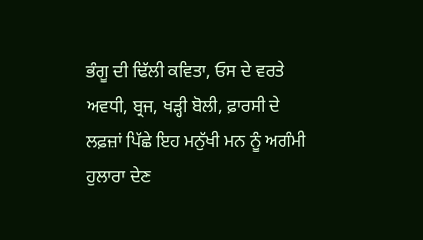ਭੰਗੂ ਦੀ ਢਿੱਲੀ ਕਵਿਤਾ, ਓਸ ਦੇ ਵਰਤੇ ਅਵਧੀ, ਬ੍ਰਜ, ਖੜ੍ਹੀ ਬੋਲੀ, ਫ਼ਾਰਸੀ ਦੇ ਲਫ਼ਜ਼ਾਂ ਪਿੱਛੇ ਇਹ ਮਨੁੱਖੀ ਮਨ ਨੂੰ ਅਗੰਮੀ ਹੁਲਾਰਾ ਦੇਣ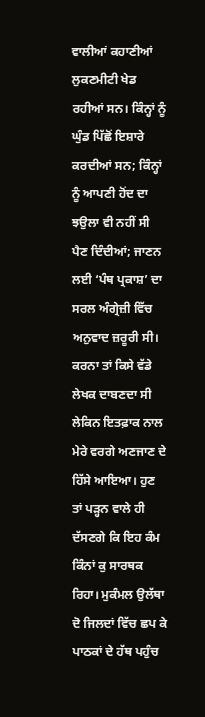ਵਾਲੀਆਂ ਕਹਾਣੀਆਂ ਲੁਕਣਮੀਟੀ ਖੇਡ ਰਹੀਆਂ ਸਨ। ਕਿੰਨ੍ਹਾਂ ਨੂੰ ਘੁੰਡ ਪਿੱਛੋਂ ਇਸ਼ਾਰੇ ਕਰਦੀਆਂ ਸਨ; ਕਿੰਨ੍ਹਾਂ ਨੂੰ ਆਪਣੀ ਹੋਂਦ ਦਾ ਝਉਲਾ ਵੀ ਨਹੀਂ ਸੀ ਪੈਣ ਦਿੰਦੀਆਂ; ਜਾਣਨ ਲਈ ‘ਪੰਥ ਪ੍ਰਕਾਸ਼’ ਦਾ ਸਰਲ ਅੰਗ੍ਰੇਜ਼ੀ ਵਿੱਚ ਅਨੁਵਾਦ ਜ਼ਰੂਰੀ ਸੀ। ਕਰਨਾ ਤਾਂ ਕਿਸੇ ਵੱਡੇ ਲੇਖਕ ਦਾਬਣਦਾ ਸੀ ਲੇਕਿਨ ਇਤਫ਼ਾਕ ਨਾਲ ਮੇਰੇ ਵਰਗੇ ਅਣਜਾਣ ਦੇ ਹਿੱਸੇ ਆਇਆ। ਹੁਣ ਤਾਂ ਪੜ੍ਹਨ ਵਾਲੇ ਹੀ ਦੱਸਣਗੇ ਕਿ ਇਹ ਕੰਮ ਕਿੰਨਾਂ ਕੁ ਸਾਰਥਕ ਰਿਹਾ। ਮੁਕੰਮਲ ਉਲੱਥਾ ਦੋ ਜਿਲਦਾਂ ਵਿੱਚ ਛਪ ਕੇ ਪਾਠਕਾਂ ਦੇ ਹੱਥ ਪਹੁੰਚ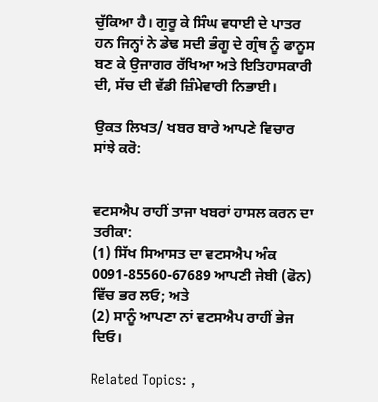ਚੁੱਕਿਆ ਹੈ। ਗੁਰੂ ਕੇ ਸਿੰਘ ਵਧਾਈ ਦੇ ਪਾਤਰ ਹਨ ਜਿਨ੍ਹਾਂ ਨੇ ਡੇਢ ਸਦੀ ਭੰਗੂ ਦੇ ਗ੍ਰੰਥ ਨੂੰ ਫਾਨੂਸ ਬਣ ਕੇ ਉਜਾਗਰ ਰੱਖਿਆ ਅਤੇ ਇਤਿਹਾਸਕਾਰੀ ਦੀ, ਸੱਚ ਦੀ ਵੱਡੀ ਜ਼ਿੰਮੇਵਾਰੀ ਨਿਭਾਈ।

ਉਕਤ ਲਿਖਤ/ ਖਬਰ ਬਾਰੇ ਆਪਣੇ ਵਿਚਾਰ ਸਾਂਝੇ ਕਰੋ:


ਵਟਸਐਪ ਰਾਹੀਂ ਤਾਜਾ ਖਬਰਾਂ ਹਾਸਲ ਕਰਨ ਦਾ ਤਰੀਕਾ:
(1) ਸਿੱਖ ਸਿਆਸਤ ਦਾ ਵਟਸਐਪ ਅੰਕ 0091-85560-67689 ਆਪਣੀ ਜੇਬੀ (ਫੋਨ) ਵਿੱਚ ਭਰ ਲਓ; ਅਤੇ
(2) ਸਾਨੂੰ ਆਪਣਾ ਨਾਂ ਵਟਸਐਪ ਰਾਹੀਂ ਭੇਜ ਦਿਓ।

Related Topics: ,